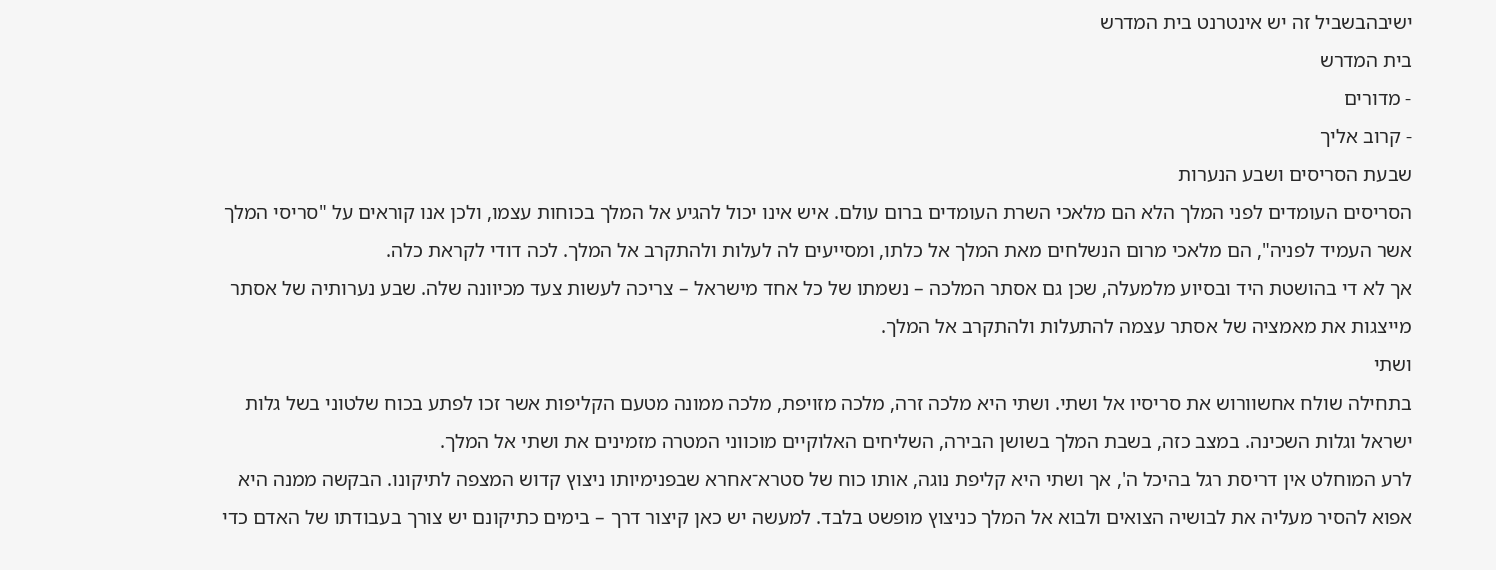ישיבהבשביל זה יש אינטרנט בית המדרש
בית המדרש
- מדורים
- קרוב אליך
שבעת הסריסים ושבע הנערות
הסריסים העומדים לפני המלך הלא הם מלאכי השרת העומדים ברום עולם. איש אינו יכול להגיע אל המלך בכוחות עצמו, ולכן אנו קוראים על "סריסי המלך אשר העמיד לפניה", הם מלאכי מרום הנשלחים מאת המלך אל כלתו, ומסייעים לה לעלות ולהתקרב אל המלך. לכה דודי לקראת כלה.
אך לא די בהושטת היד ובסיוע מלמעלה, שכן גם אסתר המלכה – נשמתו של כל אחד מישראל – צריכה לעשות צעד מכיוונה שלה. שבע נערותיה של אסתר מייצגות את מאמציה של אסתר עצמה להתעלות ולהתקרב אל המלך.
ושתי
בתחילה שולח אחשוורוש את סריסיו אל ושתי. ושתי היא מלכה זרה, מלכה מזויפת, מלכה ממונה מטעם הקליפות אשר זכו לפתע בכוח שלטוני בשל גלות ישראל וגלות השכינה. במצב כזה, בשבת המלך בשושן הבירה, השליחים האלוקיים מוכווני המטרה מזמינים את ושתי אל המלך.
לרע המוחלט אין דריסת רגל בהיכל ה', אך ושתי היא קליפת נוגה, אותו כוח של סטרא־אחרא שבפנימיותו ניצוץ קדוש המצפה לתיקונו. הבקשה ממנה היא אפוא להסיר מעליה את לבושיה הצואים ולבוא אל המלך כניצוץ מופשט בלבד. למעשה יש כאן קיצור דרך – בימים כתיקונם יש צורך בעבודתו של האדם כדי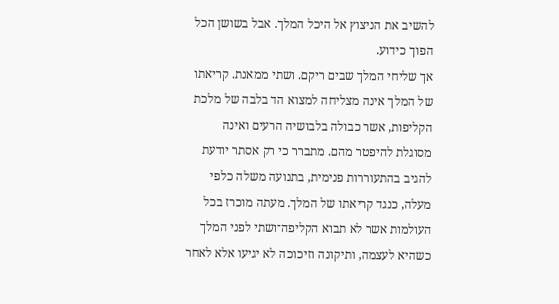להשיב את הניצוץ אל היכל המלך. אבל בשושן הכל הפוך כידוע.
אך שליחי המלך שבים ריקם. ושתי ממאנת. קריאתו של המלך אינה מצליחה למצוא הד בלבה של מלכת הקליפות, אשר כבולה בלבושיה הרעים ואינה מסוגלת להיפטר מהם. מתברר כי רק אסתר יודעת להגיב בהתעוררות פנימית, בתנועה משלה כלפי מעלה, כנגד קריאתו של המלך. מעתה מוכרז בכל העולמות אשר לא תבוא הקליפה־ושתי לפני המלך כשהיא לעצמה, ותיקונה וזיכוכה לא יגיעו אלא לאחר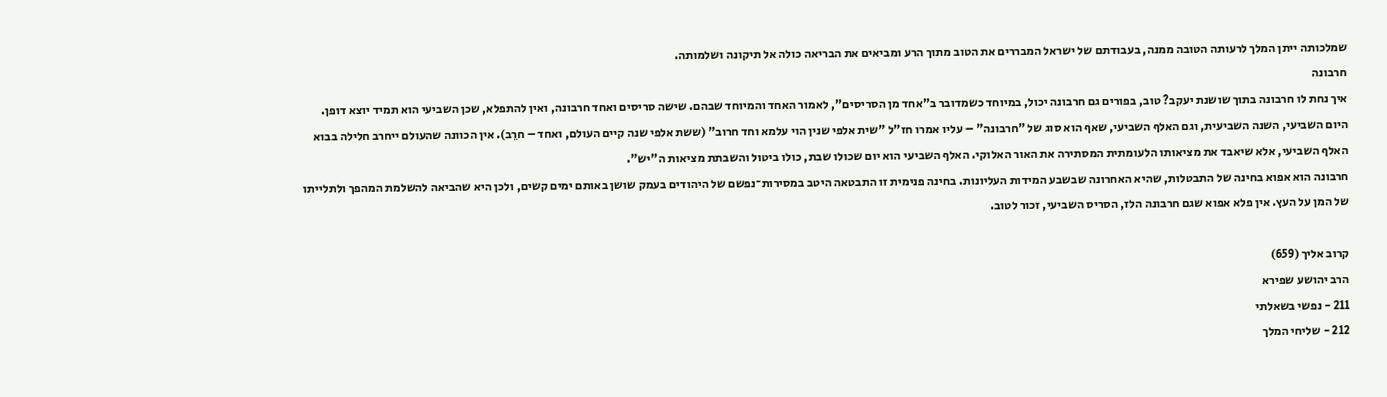שמלכותה ייתן המלך לרעותה הטובה ממנה, בעבודתם של ישראל המבררים את הטוב מתוך הרע ומביאים את הבריאה כולה אל תיקונה ושלמותה.
חרבונה
איך נחת לו חרבונה בתוך שושנת יעקב? טוב, בפורים גם חרבונה יכול, במיוחד כשמדובר ב"אחד מן הסריסים", לאמור האחד והמיוחד שבהם. שישה סריסים ואחד חרבונה, ואין להתפלא, שכן השביעי הוא תמיד יוצא דופן. היום השביעי, השנה השביעית, וגם האלף השביעי, שאף הוא סוג של "חרבונה" – עליו אמרו חז"ל "שית אלפי שנין הוי עלמא וחד חרוב" (ששת אלפי שנה קיים העולם, ואחד – חרֵב). אין הכוונה שהעולם ייחרב חלילה בבוא האלף השביעי, אלא שיאבד את מציאותו הלעומתית המסתירה את האור האלוקי. האלף השביעי הוא יום שכולו שבת, כולו ביטול והשבתת מציאות ה"יש".
חרבונה הוא אפוא בחינה של התבטלות, שהיא האחרונה שבשבע המידות העליונות. בחינה פנימית זו התבטאה היטב במסירות־נפשם של היהודים בעמק שושן באותם ימים קשים, ולכן היא שהביאה להשלמת המהפך ולתלייתו של המן על העץ. אין פלא אפוא שגם חרבונה הלז, הסריס השביעי, זכור לטוב.

קרוב אליך (659)
הרב יהושע שפירא
211 - נפשי בשאלתי
212 - שליחי המלך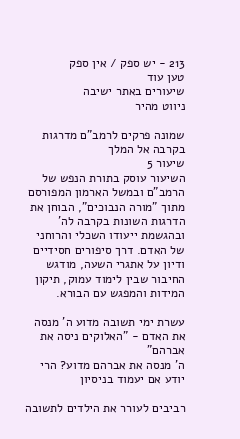213 - יש ספק / אין ספק
טען עוד
שיעורים באתר ישיבה
ניווט מהיר

שמונה פרקים לרמב"ם מדרגות בקרבה אל המלך
שיעור 5
השיעור עוסק בתורת הנפש של הרמב"ם ובמשל הארמון המפורסם מתוך "מורה הנבוכים", הבוחן את הדרגות השונות בקרבה לה' ובהגשמת ייעודו השכלי והרוחני של האדם. דרך סיפורים חסידיים ודיון על אתגרי השעה, מודגש החיבור שבין לימוד עמוק, תיקון המידות והמפגש עם הבורא.

עשרת ימי תשובה מדוע ה' מנסה את האדם - "האלוקים ניסה את אברהם"
ה' מנסה את אברהם מדוע? הרי יודע אם יעמוד בניסיון

רביבים לעורר את הילדים לתשובה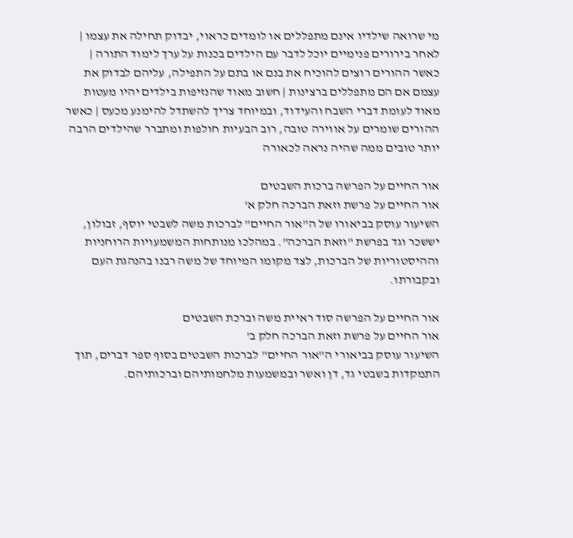מי שרואה שילדיו אינם מתפללים או לומדים כראוי, יבדוק תחילה את עצמו | לאחר בירורים פנימיים יוכל לדבר עם הילדים בכנות על ערך לימוד התורה | כאשר ההורים רוצים להוכיח את בנם או בתם על התפילה, עליהם לבדוק את עצמם אם הם מתפללים ברצינות | חשוב מאוד שהנזיפות בילדים יהיו מעטות מאוד לעומת דברי השבח והעידוד, ובמיוחד צריך להשתדל להימנע מכעס | כאשר ההורים שומרים על אווירה טובה, רוב הבעיות חולפות ומתברר שהילדים הרבה יותר טובים ממה שהיה נראה לכאורה

אור החיים על הפרשה ברכות השבטים
אור החיים על פרשת וזאת הברכה חלק א'
השיעור עוסק בביאורו של ה"אור החיים" לברכות משה לשבטי יוסף, זבולון, יששכר וגד בפרשת "וזאת הברכה". במהלכו מנותחות המשמעויות הרוחניות וההיסטוריות של הברכות, לצד מקומו המיוחד של משה רבנו בהנהגת העם ובקבורתו.

אור החיים על הפרשה סוד ראיית משה וברכת השבטים
אור החיים על פרשת וזאת הברכה חלק ב'
השיעור עוסק בביאורי ה"אור החיים" לברכות השבטים בסוף ספר דברים, תוך התמקדות בשבטי גד, דן ואשר ובמשמעות מלחמותיהם וברכותיהם.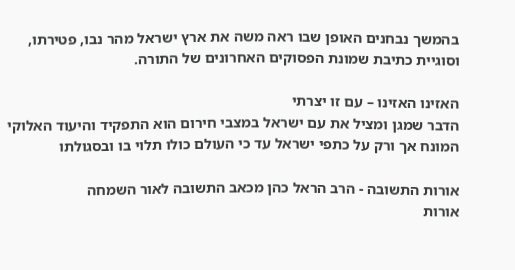בהמשך נבחנים האופן שבו ראה משה את ארץ ישראל מהר נבו, פטירתו, וסוגיית כתיבת שמונת הפסוקים האחרונים של התורה.

האזינו האזינו – עם זו יצרתי
הדבר שמגן ומציל את עם ישראל במצבי חירום הוא התפקיד והיעוד האלוקי המונח אך ורק על כתפי ישראל עד כי העולם כולו תלוי בו ובסגולתו

אורות התשובה - הרב הראל כהן מכאב התשובה לאור השמחה
אורות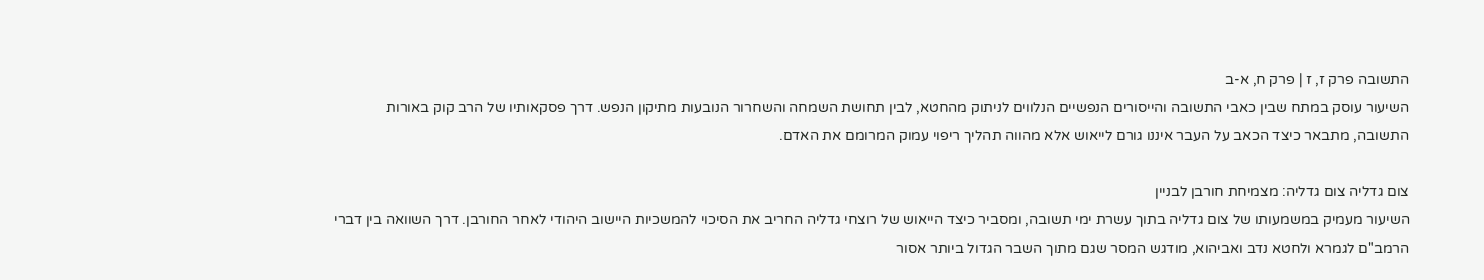התשובה פרק ז, ז | פרק ח, א-ב
השיעור עוסק במתח שבין כאבי התשובה והייסורים הנפשיים הנלווים לניתוק מהחטא, לבין תחושת השמחה והשחרור הנובעות מתיקון הנפש. דרך פסקאותיו של הרב קוק באורות התשובה, מתבאר כיצד הכאב על העבר איננו גורם לייאוש אלא מהווה תהליך ריפוי עמוק המרומם את האדם.

צום גדליה צום גדליה: מצמיחת חורבן לבניין
השיעור מעמיק במשמעותו של צום גדליה בתוך עשרת ימי תשובה, ומסביר כיצד הייאוש של רוצחי גדליה החריב את הסיכוי להמשכיות היישוב היהודי לאחר החורבן. דרך השוואה בין דברי הרמב"ם לגמרא ולחטא נדב ואביהוא, מודגש המסר שגם מתוך השבר הגדול ביותר אסור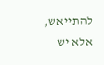להתייאש, אלא יש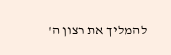להמליך את רצון ה'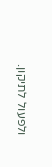ולפעול לתיקון.